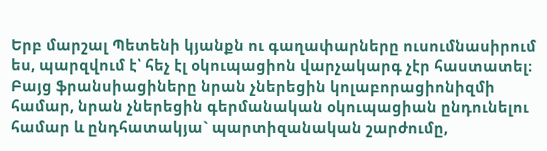Երբ մարշալ Պետենի կյանքն ու գաղափարները ուսումնասիրում ես, պարզվում է՝ հեչ էլ օկուպացիոն վարչակարգ չէր հաստատել։ Բայց ֆրանսիացիները նրան չներեցին կոլաբորացիոնիզմի համար, նրան չներեցին գերմանական օկուպացիան ընդունելու համար և ընդհատակյա` պարտիզանական շարժումը,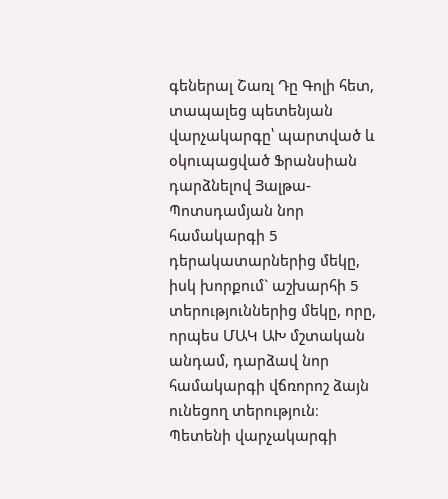գեներալ Շառլ Դը Գոլի հետ, տապալեց պետենյան վարչակարգը՝ պարտված և օկուպացված Ֆրանսիան դարձնելով Յալթա-Պոտսդամյան նոր համակարգի 5 դերակատարներից մեկը, իսկ խորքում` աշխարհի 5 տերություններից մեկը, որը, որպես ՄԱԿ ԱԽ մշտական անդամ, դարձավ նոր համակարգի վճռորոշ ձայն ունեցող տերություն։
Պետենի վարչակարգի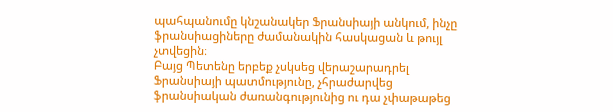պահպանումը կնշանակեր Ֆրանսիայի անկում, ինչը ֆրանսիացիները ժամանակին հասկացան և թույլ չտվեցին։
Բայց Պետենը երբեք չսկսեց վերաշարադրել Ֆրանսիայի պատմությունը, չհրաժարվեց ֆրանսիական ժառանգությունից ու դա չփաթաթեց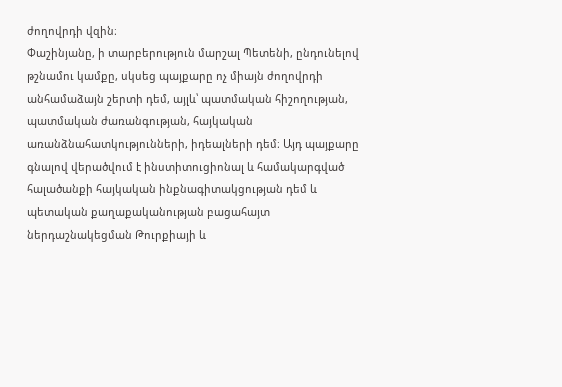ժողովրդի վզին։
Փաշինյանը, ի տարբերություն մարշալ Պետենի, ընդունելով թշնամու կամքը, սկսեց պայքարը ոչ միայն ժողովրդի անհամաձայն շերտի դեմ, այլև՝ պատմական հիշողության, պատմական ժառանգության, հայկական առանձնահատկությունների, իդեալների դեմ։ Այդ պայքարը գնալով վերածվում է ինստիտուցիոնալ և համակարգված հալածանքի հայկական ինքնագիտակցության դեմ և պետական քաղաքականության բացահայտ ներդաշնակեցման Թուրքիայի և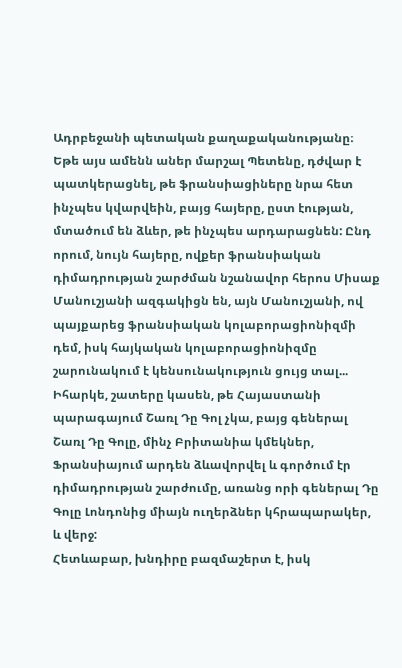Ադրբեջանի պետական քաղաքականությանը։
Եթե այս ամենն աներ մարշալ Պետենը, դժվար է պատկերացնել, թե ֆրանսիացիները նրա հետ ինչպես կվարվեին, բայց հայերը, ըստ էության, մտածում են ձևեր, թե ինչպես արդարացնեն: Ընդ որում, նույն հայերը, ովքեր ֆրանսիական դիմադրության շարժման նշանավոր հերոս Միսաք Մանուշյանի ազգակիցն են, այն Մանուշյանի, ով պայքարեց ֆրանսիական կոլաբորացիոնիզմի դեմ, իսկ հայկական կոլաբորացիոնիզմը շարունակում է կենսունակություն ցույց տալ...
Իհարկե, շատերը կասեն, թե Հայաստանի պարագայում Շառլ Դը Գոլ չկա, բայց գեներալ Շառլ Դը Գոլը, մինչ Բրիտանիա կմեկներ, Ֆրանսիայում արդեն ձևավորվել և գործում էր դիմադրության շարժումը, առանց որի գեներալ Դը Գոլը Լոնդոնից միայն ուղերձներ կհրապարակեր, և վերջ:
Հետևաբար, խնդիրը բազմաշերտ է, իսկ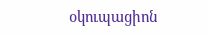օկուպացիոն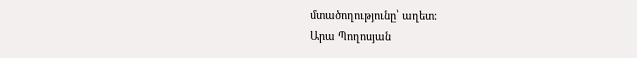մտածողությունը՝ աղետ։
Արա Պողոսյան